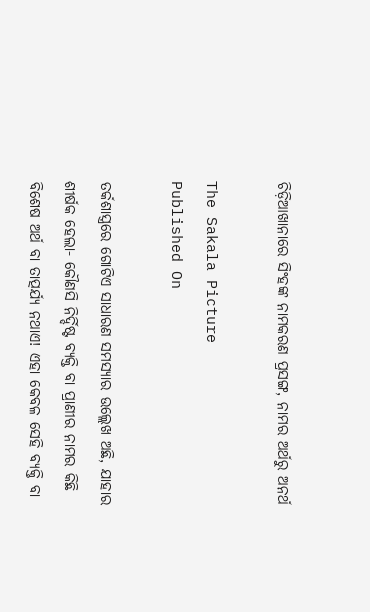ଚିଡ଼ିଆଖାନାରେ ସିଂହଙ୍କ ନାମକରଣ ପ୍ରସଙ୍ଗ, ନାମର ଅର୍ଥରୁ ଅନର୍ଥ

The Sakala Picture
Published On

ତର୍କଶାସ୍ତ୍ରରେ ଗୋଟିଏ ସାଧାରଣ ସମସ୍ୟାର ଉଲ୍ଲେଖ ଅଛି, ଯାହାର ଶୀର୍ଷକ ହେଲା- କୌଣସି ନିର୍ଦ୍ଦିଷ୍ଟ ବ୍ୟକ୍ତି ବା ପ୍ରାଣୀର ନାମର କିଛି ବିଶେଷ ଅର୍ଥ ବା ତାତ୍ପର୍ଯ୍ୟ ନଥାଏ! ଏହା କେବଳ ସେହି ବ୍ୟକ୍ତି ବା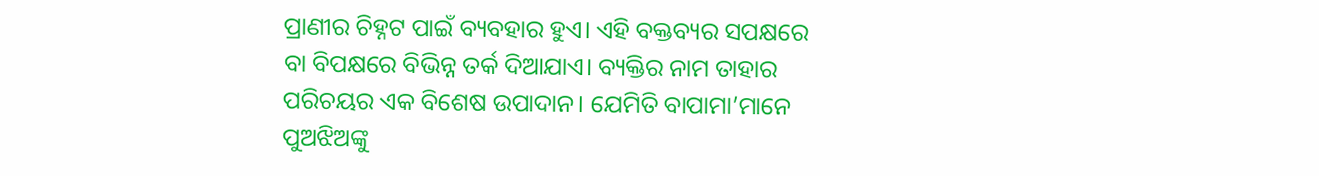ପ୍ରାଣୀର ଚିହ୍ନଟ ପାଇଁ ବ୍ୟବହାର ହୁଏ। ଏହି ବକ୍ତବ୍ୟର ସପକ୍ଷରେ ବା ବିପକ୍ଷରେ ବିଭିନ୍ନ ତର୍କ ଦିଆଯାଏ। ବ୍ୟକ୍ତିର ନାମ ତାହାର ପରିଚୟର ଏକ ବିଶେଷ ଉପାଦାନ। ଯେମିତି ବାପାମା’ମାନେ ପୁଅଝିଅଙ୍କୁ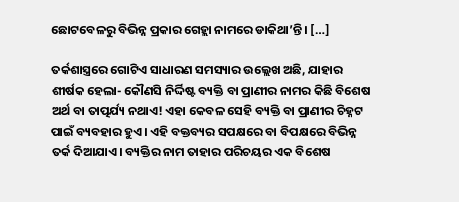ଛୋଟବେଳରୁ ବିଭିନ୍ନ ପ୍ରକାର ଗେହ୍ଲା ନାମରେ ଡାକିଥା’ନ୍ତି। […]

ତର୍କଶାସ୍ତ୍ରରେ ଗୋଟିଏ ସାଧାରଣ ସମସ୍ୟାର ଉଲ୍ଲେଖ ଅଛି, ଯାହାର ଶୀର୍ଷକ ହେଲା- କୌଣସି ନିର୍ଦ୍ଦିଷ୍ଟ ବ୍ୟକ୍ତି ବା ପ୍ରାଣୀର ନାମର କିଛି ବିଶେଷ ଅର୍ଥ ବା ତାତ୍ପର୍ଯ୍ୟ ନଥାଏ! ଏହା କେବଳ ସେହି ବ୍ୟକ୍ତି ବା ପ୍ରାଣୀର ଚିହ୍ନଟ ପାଇଁ ବ୍ୟବହାର ହୁଏ। ଏହି ବକ୍ତବ୍ୟର ସପକ୍ଷରେ ବା ବିପକ୍ଷରେ ବିଭିନ୍ନ ତର୍କ ଦିଆଯାଏ। ବ୍ୟକ୍ତିର ନାମ ତାହାର ପରିଚୟର ଏକ ବିଶେଷ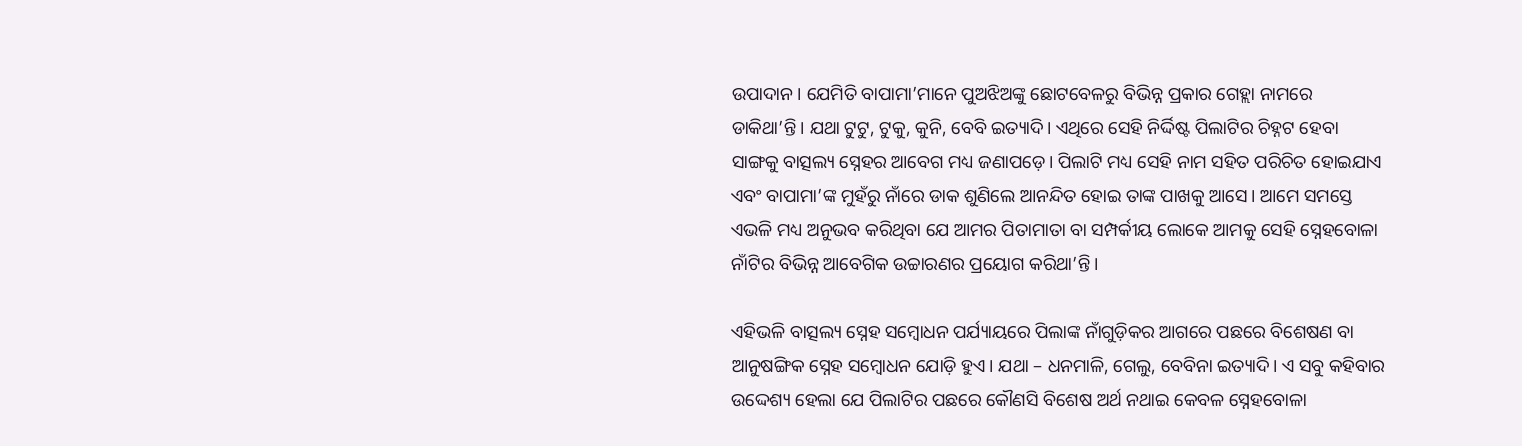ଉପାଦାନ। ଯେମିତି ବାପାମା’ମାନେ ପୁଅଝିଅଙ୍କୁ ଛୋଟବେଳରୁ ବିଭିନ୍ନ ପ୍ରକାର ଗେହ୍ଲା ନାମରେ ଡାକିଥା’ନ୍ତି। ଯଥା ଟୁଟୁ, ଟୁକୁ, କୁନି, ବେବି ଇତ୍ୟାଦି। ଏଥିରେ ସେହି ନିର୍ଦ୍ଦିଷ୍ଟ ପିଲାଟିର ଚିହ୍ନଟ ହେବା ସାଙ୍ଗକୁ ବାତ୍ସଲ୍ୟ ସ୍ନେହର ଆବେଗ ମଧ୍ୟ ଜଣାପଡ଼େ। ପିଲାଟି ମଧ୍ୟ ସେହି ନାମ ସହିତ ପରିଚିତ ହୋଇଯାଏ ଏବଂ ବାପାମା’ଙ୍କ ମୁହଁରୁ ନାଁରେ ଡାକ ଶୁଣିଲେ ଆନନ୍ଦିତ ହୋଇ ତାଙ୍କ ପାଖକୁ ଆସେ। ଆମେ ସମସ୍ତେ ଏଭଳି ମଧ୍ୟ ଅନୁଭବ କରିଥିବା ଯେ ଆମର ପିତାମାତା ବା ସମ୍ପର୍କୀୟ ଲୋକେ ଆମକୁ ସେହି ସ୍ନେହବୋଳା ନାଁଟିର ବିଭିନ୍ନ ଆବେଗିକ ଉଚ୍ଚାରଣର ପ୍ରୟୋଗ କରିଥା’ନ୍ତି।

ଏହିଭଳି ବାତ୍ସଲ୍ୟ ସ୍ନେହ ସମ୍ବୋଧନ ପର୍ଯ୍ୟାୟରେ ପିଲାଙ୍କ ନାଁଗୁଡ଼ିକର ଆଗରେ ପଛରେ ବିଶେଷଣ ବା ଆନୁଷଙ୍ଗିକ ସ୍ନେହ ସମ୍ବୋଧନ ଯୋଡ଼ି ହୁଏ। ଯଥା – ଧନମାଳି, ଗେଲୁ, ବେବିନା ଇତ୍ୟାଦି। ଏ ସବୁ କହିବାର ଉଦ୍ଦେଶ୍ୟ ହେଲା ଯେ ପିଲାଟିର ପଛରେ କୌଣସି ବିଶେଷ ଅର୍ଥ ନଥାଇ କେବଳ ସ୍ନେହବୋଳା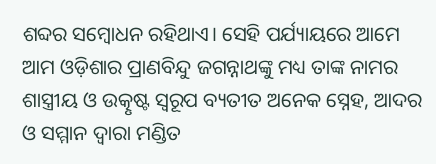ଶବ୍ଦର ସମ୍ବୋଧନ ରହିଥାଏ। ସେହି ପର୍ଯ୍ୟାୟରେ ଆମେ ଆମ ଓଡ଼ିଶାର ପ୍ରାଣବିନ୍ଦୁ ଜଗନ୍ନାଥଙ୍କୁ ମଧ୍ୟ ତାଙ୍କ ନାମର ଶାସ୍ତ୍ରୀୟ ଓ ଉତ୍କୃଷ୍ଟ ସ୍ୱରୂପ ବ୍ୟତୀତ ଅନେକ ସ୍ନେହ, ଆଦର ଓ ସମ୍ମାନ ଦ୍ୱାରା ମଣ୍ଡିତ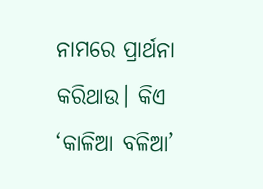ନାମରେ ପ୍ରାର୍ଥନା କରିଥାଉ। କିଏ ‘କାଳିଆ ବଳିଆ’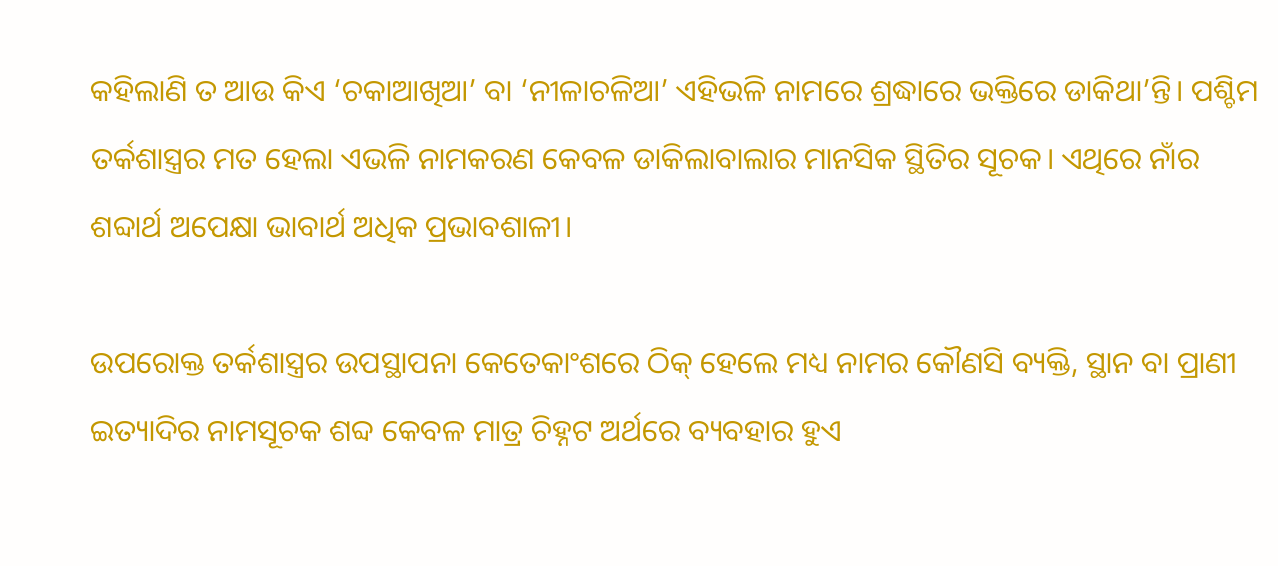କହିଲାଣି ତ ଆଉ କିଏ ‘ଚକାଆଖିଆ’ ବା ‘ନୀଳାଚଳିଆ’ ଏହିଭଳି ନାମରେ ଶ୍ରଦ୍ଧାରେ ଭକ୍ତିରେ ଡାକିଥା’ନ୍ତି। ପଶ୍ଚିମ ତର୍କଶାସ୍ତ୍ରର ମତ ହେଲା ଏଭଳି ନାମକରଣ କେବଳ ଡାକିଲାବାଲାର ମାନସିକ ସ୍ଥିତିର ସୂଚକ। ଏଥିରେ ନାଁର ଶବ୍ଦାର୍ଥ ଅପେକ୍ଷା ଭାବାର୍ଥ ଅଧିକ ପ୍ରଭାବଶାଳୀ।

ଉପରୋକ୍ତ ତର୍କଶାସ୍ତ୍ରର ଉପସ୍ଥାପନା କେତେକାଂଶରେ ଠିକ୍‌‌ ହେଲେ ମଧ୍ୟ ନାମର କୌଣସି ବ୍ୟକ୍ତି, ସ୍ଥାନ ବା ପ୍ରାଣୀ ଇତ୍ୟାଦିର ନାମସୂଚକ ଶବ୍ଦ କେବଳ ମାତ୍ର ଚିହ୍ନଟ ଅର୍ଥରେ ବ୍ୟବହାର ହୁଏ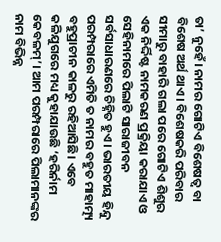ତା’ ନୁହେଁ। ନାମର ଗୋଟିଏ ବିଶେଷତ୍ୱ ବା ବିଶେଷ ଅର୍ଥ ଥାଏ। ବିଶେଷକରି ପରିବାର ସୀମାରୁ ବାହାରି ଗଲା ପରେ ଗୋଟିଏ ଶିଶୁର ଏକ ନିର୍ଦ୍ଦିଷ୍ଟ ନାମକରଣ ପ୍ରକ୍ରିୟା କରାଯାଏ ଓ ସେହିନାମରେ ପିଲାଟି ସାରାଜୀବନ ସର୍ବସାଧାରଣରେ ଚିହ୍ନିତ ହୁଏ। ଭାରତୀୟ ହିନ୍ଦୁ ପରମ୍ପରାରେ ଏମିତି ତ ନାମର ବହୁତ ମାହାତ୍ମ୍ୟ ବହୁପ୍ରାଚୀନ କାଳରୁ ରହିଆସିଛି। ଏବେ କଳିଯୁଗରେ ମଧ୍ୟ କୁହାଯାଉଛି ‘ହରିର୍ନାମ କେବଳମ୍‌‌’। ଆମ ପରମ୍ପରାରେ ପିଲାମାନଙ୍କର ନାମ ବିଭିନ୍ନ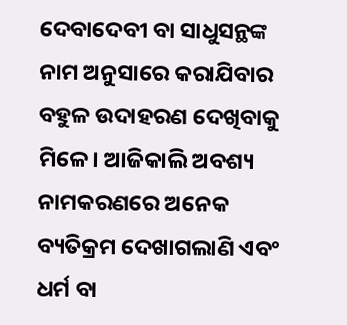ଦେବାଦେବୀ ବା ସାଧୁସନ୍ଥଙ୍କ ନାମ ଅନୁସାରେ କରାଯିବାର ବହୁଳ ଉଦାହରଣ ଦେଖିବାକୁ ମିଳେ। ଆଜିକାଲି ଅବଶ୍ୟ ନାମକରଣରେ ଅନେକ ବ୍ୟତିକ୍ରମ ଦେଖାଗଲାଣି ଏବଂ ଧର୍ମ ବା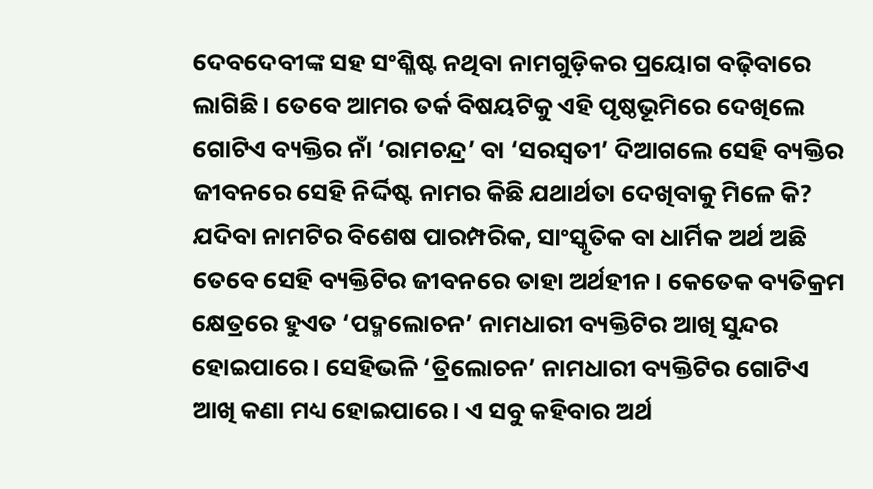ଦେବଦେବୀଙ୍କ ସହ ସଂଶ୍ଳିଷ୍ଟ ନଥିବା ନାମଗୁଡ଼ିକର ପ୍ରୟୋଗ ବଢ଼ିବାରେ ଲାଗିଛି। ତେବେ ଆମର ତର୍କ ବିଷୟଟିକୁ ଏହି ପୃଷ୍ଠଭୂମିରେ ଦେଖିଲେ ଗୋଟିଏ ବ୍ୟକ୍ତିର ନାଁ ‘ରାମଚନ୍ଦ୍ର’ ବା ‘ସରସ୍ୱତୀ’ ଦିଆଗଲେ ସେହି ବ୍ୟକ୍ତିର ଜୀବନରେ ସେହି ନିର୍ଦ୍ଦିଷ୍ଟ ନାମର କିଛି ଯଥାର୍ଥତା ଦେଖିବାକୁ ମିଳେ କି? ଯଦିବା ନାମଟିର ବିଶେଷ ପାରମ୍ପରିକ, ସାଂସ୍କୃତିକ ବା ଧାର୍ମିକ ଅର୍ଥ ଅଛି ତେବେ ସେହି ବ୍ୟକ୍ତିଟିର ଜୀବନରେ ତାହା ଅର୍ଥହୀନ। କେତେକ ବ୍ୟତିକ୍ରମ କ୍ଷେତ୍ରରେ ହୁଏତ ‘ପଦ୍ମଲୋଚନ’ ନାମଧାରୀ ବ୍ୟକ୍ତିଟିର ଆଖି ସୁନ୍ଦର ହୋଇପାରେ। ସେହିଭଳି ‘ତ୍ରିଲୋଚନ’ ନାମଧାରୀ ବ୍ୟକ୍ତିଟିର ଗୋଟିଏ ଆଖି କଣା ମଧ୍ୟ ହୋଇପାରେ। ଏ ସବୁ କହିବାର ଅର୍ଥ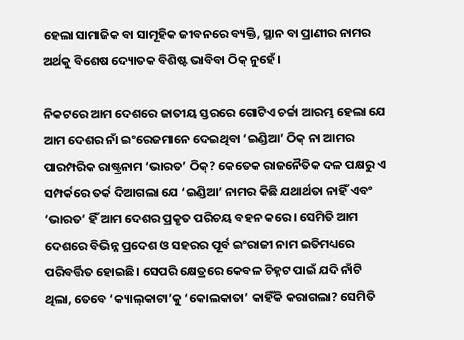ହେଲା ସାମାଜିକ ବା ସାମୂହିକ ଜୀବନରେ ବ୍ୟକ୍ତି, ସ୍ଥାନ ବା ପ୍ରାଣୀର ନାମର ଅର୍ଥକୁ ବିଶେଷ ଦ୍ୟୋତକ ବିଶିଷ୍ଟ ଭାବିବା ଠିକ୍‌‌ ନୁହେଁ।

ନିକଟରେ ଆମ ଦେଶରେ ଜାତୀୟ ସ୍ତରରେ ଗୋଟିଏ ଚର୍ଚ୍ଚା ଆରମ୍ଭ ହେଲା ଯେ ଆମ ଦେଶର ନାଁ ଇଂରେଜମାନେ ଦେଇଥିବା ‘ଇଣ୍ଡିଆ’ ଠିକ୍‌‌ ନା ଆମର ପାରମ୍ପରିକ ରାଷ୍ଟ୍ରନାମ ‘ଭାରତ’ ଠିକ୍‌‌? କେତେକ ରାଜନୈତିକ ଦଳ ପକ୍ଷରୁ ଏ ସମ୍ପର୍କରେ ତର୍କ ଦିଆଗଲା ଯେ ‘ଇଣ୍ଡିଆ’ ନାମର କିଛି ଯଥାର୍ଥତା ନାହିଁ ଏବଂ ‘ଭାରତ’ ହିଁ ଆମ ଦେଶର ପ୍ରକୃତ ପରିଚୟ ବହନ କରେ। ସେମିତି ଆମ ଦେଶରେ ବିଭିନ୍ନ ପ୍ରଦେଶ ଓ ସହରର ପୂର୍ବ ଇଂରାଜୀ ନାମ ଇତିମଧ୍ୟରେ ପରିବର୍ତ୍ତିତ ହୋଇଛି। ସେପରି କ୍ଷେତ୍ରରେ କେବଳ ଚିହ୍ନଟ ପାଇଁ ଯଦି ନାଁଟି ଥିଲା, ତେବେ ‘କ୍ୟାଲ୍‌‌କାଟା’କୁ ‘କୋଲକାତା’ କାହିଁକି କରାଗଲା? ସେମିତି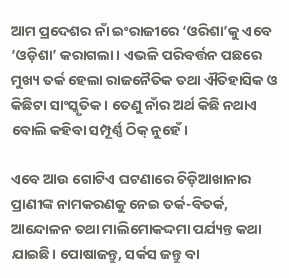ଆମ ପ୍ରଦେଶର ନାଁ ଇଂରାଜୀରେ ‘ଓରିଶା’କୁ ଏବେ ‘ଓଡ଼ିଶା’ କରାଗଲା। ଏଭଳି ପରିବର୍ତ୍ତନ ପଛରେ ମୁଖ୍ୟ ତର୍କ ହେଲା ରାଜନୈତିକ ତଥା ଐତିହାସିକ ଓ କିଛିଟା ସାଂସ୍କୃତିକ। ତେଣୁ ନାଁର ଅର୍ଥ କିଛି ନଥାଏ ବୋଲି କହିବା ସମ୍ପୂର୍ଣ୍ଣ ଠିକ୍‌‌ ନୁହେଁ।

ଏବେ ଆଉ ଗୋଟିଏ ଘଟଣାରେ ଚିଡ଼ିଆଖାନାର ପ୍ରାଣୀଙ୍କ ନାମକରଣକୁ ନେଇ ତର୍କ-ବିତର୍କ, ଆନ୍ଦୋଳନ ତଥା ମାଲିମୋକଦ୍ଦମା ପର୍ଯ୍ୟନ୍ତ କଥା ଯାଇଛି। ପୋଷାଜନ୍ତୁ, ସର୍କସ ଜନ୍ତୁ ବା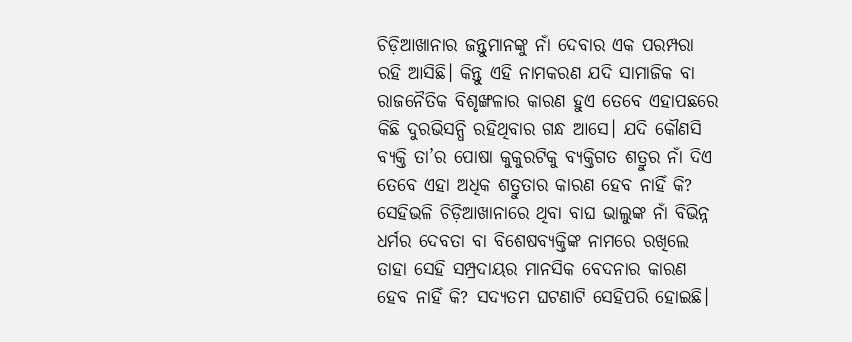ଚିଡ଼ିଆଖାନାର ଜନ୍ତୁମାନଙ୍କୁ ନାଁ ଦେବାର ଏକ ପରମ୍ପରା ରହି ଆସିଛି। କିନ୍ତୁ ଏହି ନାମକରଣ ଯଦି ସାମାଜିକ ବା ରାଜନୈତିକ ବିଶୃଙ୍ଖଳାର କାରଣ ହୁଏ ତେବେ ଏହାପଛରେ କିଛି ଦୁରଭିସନ୍ଧି ରହିଥିବାର ଗନ୍ଧ ଆସେ। ଯଦି କୌଣସି ବ୍ୟକ୍ତି ତା’ର ପୋଷା କୁକୁରଟିକୁ ବ୍ୟକ୍ତିଗତ ଶତ୍ରୁର ନାଁ ଦିଏ ତେବେ ଏହା ଅଧିକ ଶତ୍ରୁତାର କାରଣ ହେବ ନାହିଁ କି? ସେହିଭଳି ଚିଡ଼ିଆଖାନାରେ ଥିବା ବାଘ ଭାଲୁଙ୍କ ନାଁ ବିଭିନ୍ନ ଧର୍ମର ଦେବତା ବା ବିଶେଷବ୍ୟକ୍ତିଙ୍କ ନାମରେ ରଖିଲେ ତାହା ସେହି ସମ୍ପ୍ରଦାୟର ମାନସିକ ବେଦନାର କାରଣ ହେବ ନାହିଁ କି? ସଦ୍ୟତମ ଘଟଣାଟି ସେହିପରି ହୋଇଛି।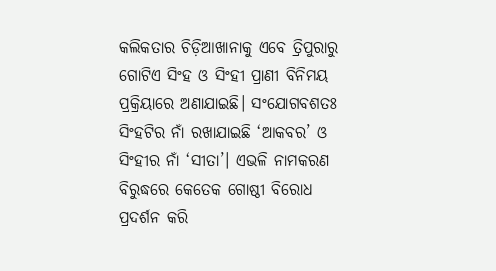କଲିକତାର ଚିଡ଼ିଆଖାନାକୁ ଏବେ ତ୍ରିପୁରାରୁ ଗୋଟିଏ ସିଂହ ଓ ସିଂହୀ ପ୍ରାଣୀ ବିନିମୟ ପ୍ରକ୍ରିୟାରେ ଅଣାଯାଇଛି। ସଂଯୋଗବଶତଃ ସିଂହଟିର ନାଁ ରଖାଯାଇଛି ‘ଆକବର’ ଓ ସିଂହୀର ନାଁ ‘ସୀତା’। ଏଭଳି ନାମକରଣ ବିରୁଦ୍ଧରେ କେତେକ ଗୋଷ୍ଠୀ ବିରୋଧ ପ୍ରଦର୍ଶନ କରି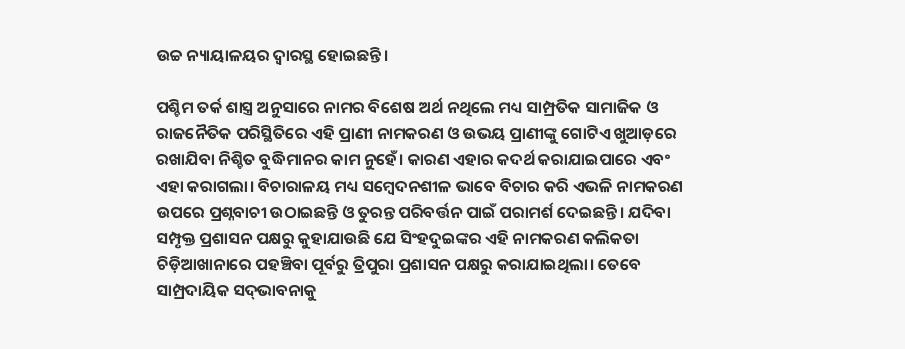ଉଚ୍ଚ ନ୍ୟାୟାଳୟର ଦ୍ୱାରସ୍ଥ ହୋଇଛନ୍ତି।

ପଶ୍ଚିମ ତର୍କ ଶାସ୍ତ୍ର ଅନୁସାରେ ନାମର ବିଶେଷ ଅର୍ଥ ନଥିଲେ ମଧ୍ୟ ସାମ୍ପ୍ରତିକ ସାମାଜିକ ଓ ରାଜନୈତିକ ପରିସ୍ଥିତିରେ ଏହି ପ୍ରାଣୀ ନାମକରଣ ଓ ଉଭୟ ପ୍ରାଣୀଙ୍କୁ ଗୋଟିଏ ଖୁଆଡ଼ରେ ରଖାଯିବା ନିଶ୍ଚିତ ବୁଦ୍ଧିମାନର କାମ ନୁହେଁ। କାରଣ ଏହାର କଦର୍ଥ କରାଯାଇପାରେ ଏବଂ ଏହା କରାଗଲା। ବିଚାରାଳୟ ମଧ୍ୟ ସମ୍ବେଦନଶୀଳ ଭାବେ ବିଚାର କରି ଏଭଳି ନାମକରଣ ଉପରେ ପ୍ରଶ୍ନବାଚୀ ଉଠାଇଛନ୍ତି ଓ ତୁରନ୍ତ ପରିବର୍ତ୍ତନ ପାଇଁ ପରାମର୍ଶ ଦେଇଛନ୍ତି। ଯଦିବା ସମ୍ପୃକ୍ତ ପ୍ରଶାସନ ପକ୍ଷରୁ କୁହାଯାଉଛି ଯେ ସିଂହଦୁଇଙ୍କର ଏହି ନାମକରଣ କଲିକତା ଚିଡ଼ିଆଖାନାରେ ପହଞ୍ଚିବା ପୂର୍ବରୁ ତ୍ରିପୁରା ପ୍ରଶାସନ ପକ୍ଷରୁ କରାଯାଇଥିଲା। ତେବେ ସାମ୍ପ୍ରଦାୟିକ ସଦ୍‌‌ଭାବନାକୁ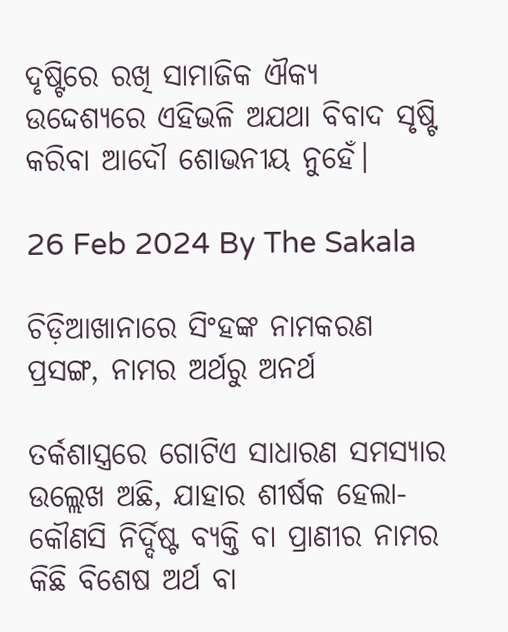ଦୃଷ୍ଟିରେ ରଖି ସାମାଜିକ ଐକ୍ୟ ଉଦ୍ଦେଶ୍ୟରେ ଏହିଭଳି ଅଯଥା ବିବାଦ ସୃଷ୍ଟି କରିବା ଆଦୌ ଶୋଭନୀୟ ନୁହେଁ।

26 Feb 2024 By The Sakala

ଚିଡ଼ିଆଖାନାରେ ସିଂହଙ୍କ ନାମକରଣ ପ୍ରସଙ୍ଗ, ନାମର ଅର୍ଥରୁ ଅନର୍ଥ

ତର୍କଶାସ୍ତ୍ରରେ ଗୋଟିଏ ସାଧାରଣ ସମସ୍ୟାର ଉଲ୍ଲେଖ ଅଛି, ଯାହାର ଶୀର୍ଷକ ହେଲା- କୌଣସି ନିର୍ଦ୍ଦିଷ୍ଟ ବ୍ୟକ୍ତି ବା ପ୍ରାଣୀର ନାମର କିଛି ବିଶେଷ ଅର୍ଥ ବା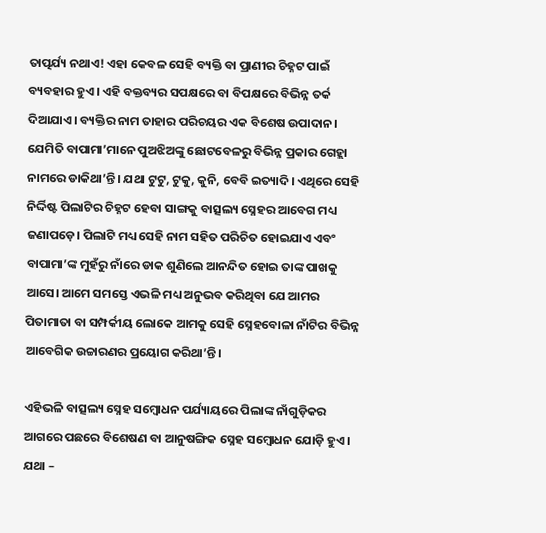ତାତ୍ପର୍ଯ୍ୟ ନଥାଏ! ଏହା କେବଳ ସେହି ବ୍ୟକ୍ତି ବା ପ୍ରାଣୀର ଚିହ୍ନଟ ପାଇଁ ବ୍ୟବହାର ହୁଏ। ଏହି ବକ୍ତବ୍ୟର ସପକ୍ଷରେ ବା ବିପକ୍ଷରେ ବିଭିନ୍ନ ତର୍କ ଦିଆଯାଏ। ବ୍ୟକ୍ତିର ନାମ ତାହାର ପରିଚୟର ଏକ ବିଶେଷ ଉପାଦାନ। ଯେମିତି ବାପାମା’ମାନେ ପୁଅଝିଅଙ୍କୁ ଛୋଟବେଳରୁ ବିଭିନ୍ନ ପ୍ରକାର ଗେହ୍ଲା ନାମରେ ଡାକିଥା’ନ୍ତି। ଯଥା ଟୁଟୁ, ଟୁକୁ, କୁନି, ବେବି ଇତ୍ୟାଦି। ଏଥିରେ ସେହି ନିର୍ଦ୍ଦିଷ୍ଟ ପିଲାଟିର ଚିହ୍ନଟ ହେବା ସାଙ୍ଗକୁ ବାତ୍ସଲ୍ୟ ସ୍ନେହର ଆବେଗ ମଧ୍ୟ ଜଣାପଡ଼େ। ପିଲାଟି ମଧ୍ୟ ସେହି ନାମ ସହିତ ପରିଚିତ ହୋଇଯାଏ ଏବଂ ବାପାମା’ଙ୍କ ମୁହଁରୁ ନାଁରେ ଡାକ ଶୁଣିଲେ ଆନନ୍ଦିତ ହୋଇ ତାଙ୍କ ପାଖକୁ ଆସେ। ଆମେ ସମସ୍ତେ ଏଭଳି ମଧ୍ୟ ଅନୁଭବ କରିଥିବା ଯେ ଆମର ପିତାମାତା ବା ସମ୍ପର୍କୀୟ ଲୋକେ ଆମକୁ ସେହି ସ୍ନେହବୋଳା ନାଁଟିର ବିଭିନ୍ନ ଆବେଗିକ ଉଚ୍ଚାରଣର ପ୍ରୟୋଗ କରିଥା’ନ୍ତି।

ଏହିଭଳି ବାତ୍ସଲ୍ୟ ସ୍ନେହ ସମ୍ବୋଧନ ପର୍ଯ୍ୟାୟରେ ପିଲାଙ୍କ ନାଁଗୁଡ଼ିକର ଆଗରେ ପଛରେ ବିଶେଷଣ ବା ଆନୁଷଙ୍ଗିକ ସ୍ନେହ ସମ୍ବୋଧନ ଯୋଡ଼ି ହୁଏ। ଯଥା –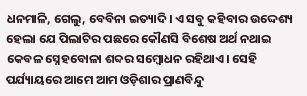ଧନମାଳି, ଗେଲୁ, ବେବିନା ଇତ୍ୟାଦି। ଏ ସବୁ କହିବାର ଉଦ୍ଦେଶ୍ୟ ହେଲା ଯେ ପିଲାଟିର ପଛରେ କୌଣସି ବିଶେଷ ଅର୍ଥ ନଥାଇ କେବଳ ସ୍ନେହବୋଳା ଶବ୍ଦର ସମ୍ବୋଧନ ରହିଥାଏ। ସେହି ପର୍ଯ୍ୟାୟରେ ଆମେ ଆମ ଓଡ଼ିଶାର ପ୍ରାଣବିନ୍ଦୁ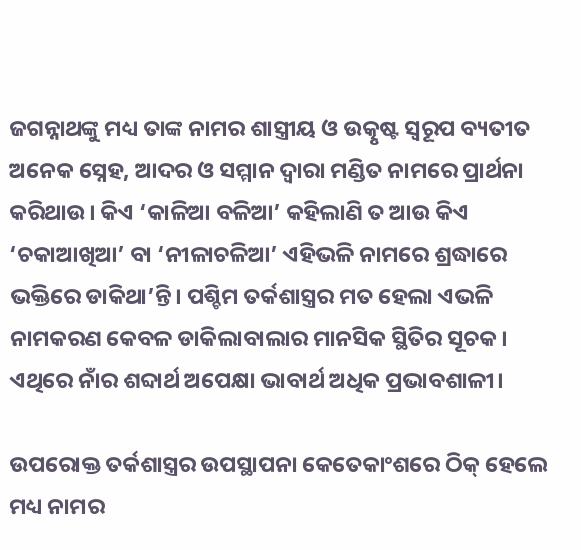ଜଗନ୍ନାଥଙ୍କୁ ମଧ୍ୟ ତାଙ୍କ ନାମର ଶାସ୍ତ୍ରୀୟ ଓ ଉତ୍କୃଷ୍ଟ ସ୍ୱରୂପ ବ୍ୟତୀତ ଅନେକ ସ୍ନେହ, ଆଦର ଓ ସମ୍ମାନ ଦ୍ୱାରା ମଣ୍ଡିତ ନାମରେ ପ୍ରାର୍ଥନା କରିଥାଉ। କିଏ ‘କାଳିଆ ବଳିଆ’ କହିଲାଣି ତ ଆଉ କିଏ ‘ଚକାଆଖିଆ’ ବା ‘ନୀଳାଚଳିଆ’ ଏହିଭଳି ନାମରେ ଶ୍ରଦ୍ଧାରେ ଭକ୍ତିରେ ଡାକିଥା’ନ୍ତି। ପଶ୍ଚିମ ତର୍କଶାସ୍ତ୍ରର ମତ ହେଲା ଏଭଳି ନାମକରଣ କେବଳ ଡାକିଲାବାଲାର ମାନସିକ ସ୍ଥିତିର ସୂଚକ। ଏଥିରେ ନାଁର ଶବ୍ଦାର୍ଥ ଅପେକ୍ଷା ଭାବାର୍ଥ ଅଧିକ ପ୍ରଭାବଶାଳୀ।

ଉପରୋକ୍ତ ତର୍କଶାସ୍ତ୍ରର ଉପସ୍ଥାପନା କେତେକାଂଶରେ ଠିକ୍‌‌ ହେଲେ ମଧ୍ୟ ନାମର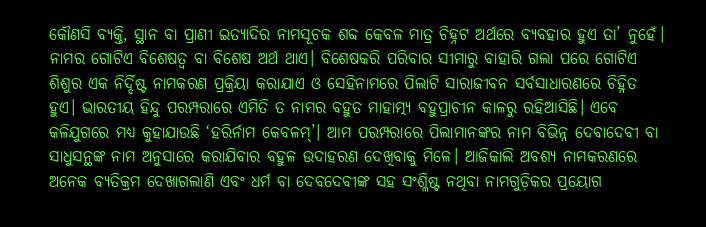କୌଣସି ବ୍ୟକ୍ତି, ସ୍ଥାନ ବା ପ୍ରାଣୀ ଇତ୍ୟାଦିର ନାମସୂଚକ ଶବ୍ଦ କେବଳ ମାତ୍ର ଚିହ୍ନଟ ଅର୍ଥରେ ବ୍ୟବହାର ହୁଏ ତା’ ନୁହେଁ। ନାମର ଗୋଟିଏ ବିଶେଷତ୍ୱ ବା ବିଶେଷ ଅର୍ଥ ଥାଏ। ବିଶେଷକରି ପରିବାର ସୀମାରୁ ବାହାରି ଗଲା ପରେ ଗୋଟିଏ ଶିଶୁର ଏକ ନିର୍ଦ୍ଦିଷ୍ଟ ନାମକରଣ ପ୍ରକ୍ରିୟା କରାଯାଏ ଓ ସେହିନାମରେ ପିଲାଟି ସାରାଜୀବନ ସର୍ବସାଧାରଣରେ ଚିହ୍ନିତ ହୁଏ। ଭାରତୀୟ ହିନ୍ଦୁ ପରମ୍ପରାରେ ଏମିତି ତ ନାମର ବହୁତ ମାହାତ୍ମ୍ୟ ବହୁପ୍ରାଚୀନ କାଳରୁ ରହିଆସିଛି। ଏବେ କଳିଯୁଗରେ ମଧ୍ୟ କୁହାଯାଉଛି ‘ହରିର୍ନାମ କେବଳମ୍‌‌’। ଆମ ପରମ୍ପରାରେ ପିଲାମାନଙ୍କର ନାମ ବିଭିନ୍ନ ଦେବାଦେବୀ ବା ସାଧୁସନ୍ଥଙ୍କ ନାମ ଅନୁସାରେ କରାଯିବାର ବହୁଳ ଉଦାହରଣ ଦେଖିବାକୁ ମିଳେ। ଆଜିକାଲି ଅବଶ୍ୟ ନାମକରଣରେ ଅନେକ ବ୍ୟତିକ୍ରମ ଦେଖାଗଲାଣି ଏବଂ ଧର୍ମ ବା ଦେବଦେବୀଙ୍କ ସହ ସଂଶ୍ଳିଷ୍ଟ ନଥିବା ନାମଗୁଡ଼ିକର ପ୍ରୟୋଗ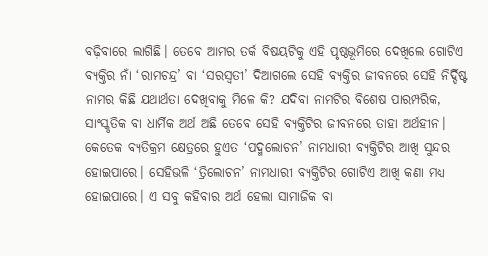ବଢ଼ିବାରେ ଲାଗିଛି। ତେବେ ଆମର ତର୍କ ବିଷୟଟିକୁ ଏହି ପୃଷ୍ଠଭୂମିରେ ଦେଖିଲେ ଗୋଟିଏ ବ୍ୟକ୍ତିର ନାଁ ‘ରାମଚନ୍ଦ୍ର’ ବା ‘ସରସ୍ୱତୀ’ ଦିଆଗଲେ ସେହି ବ୍ୟକ୍ତିର ଜୀବନରେ ସେହି ନିର୍ଦ୍ଦିଷ୍ଟ ନାମର କିଛି ଯଥାର୍ଥତା ଦେଖିବାକୁ ମିଳେ କି? ଯଦିବା ନାମଟିର ବିଶେଷ ପାରମ୍ପରିକ, ସାଂସ୍କୃତିକ ବା ଧାର୍ମିକ ଅର୍ଥ ଅଛି ତେବେ ସେହି ବ୍ୟକ୍ତିଟିର ଜୀବନରେ ତାହା ଅର୍ଥହୀନ। କେତେକ ବ୍ୟତିକ୍ରମ କ୍ଷେତ୍ରରେ ହୁଏତ ‘ପଦ୍ମଲୋଚନ’ ନାମଧାରୀ ବ୍ୟକ୍ତିଟିର ଆଖି ସୁନ୍ଦର ହୋଇପାରେ। ସେହିଭଳି ‘ତ୍ରିଲୋଚନ’ ନାମଧାରୀ ବ୍ୟକ୍ତିଟିର ଗୋଟିଏ ଆଖି କଣା ମଧ୍ୟ ହୋଇପାରେ। ଏ ସବୁ କହିବାର ଅର୍ଥ ହେଲା ସାମାଜିକ ବା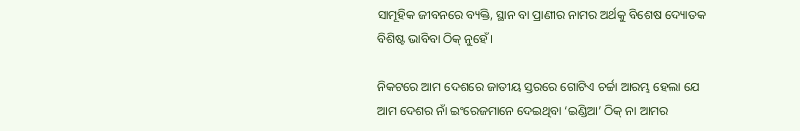ସାମୂହିକ ଜୀବନରେ ବ୍ୟକ୍ତି, ସ୍ଥାନ ବା ପ୍ରାଣୀର ନାମର ଅର୍ଥକୁ ବିଶେଷ ଦ୍ୟୋତକ ବିଶିଷ୍ଟ ଭାବିବା ଠିକ୍‌‌ ନୁହେଁ।

ନିକଟରେ ଆମ ଦେଶରେ ଜାତୀୟ ସ୍ତରରେ ଗୋଟିଏ ଚର୍ଚ୍ଚା ଆରମ୍ଭ ହେଲା ଯେ ଆମ ଦେଶର ନାଁ ଇଂରେଜମାନେ ଦେଇଥିବା ‘ଇଣ୍ଡିଆ’ ଠିକ୍‌‌ ନା ଆମର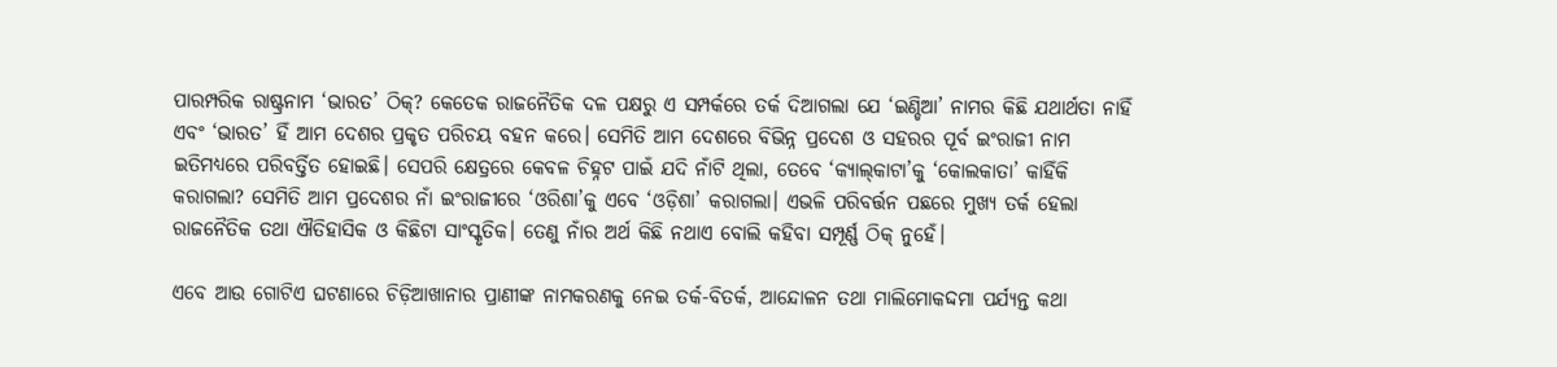ପାରମ୍ପରିକ ରାଷ୍ଟ୍ରନାମ ‘ଭାରତ’ ଠିକ୍‌‌? କେତେକ ରାଜନୈତିକ ଦଳ ପକ୍ଷରୁ ଏ ସମ୍ପର୍କରେ ତର୍କ ଦିଆଗଲା ଯେ ‘ଇଣ୍ଡିଆ’ ନାମର କିଛି ଯଥାର୍ଥତା ନାହିଁ ଏବଂ ‘ଭାରତ’ ହିଁ ଆମ ଦେଶର ପ୍ରକୃତ ପରିଚୟ ବହନ କରେ। ସେମିତି ଆମ ଦେଶରେ ବିଭିନ୍ନ ପ୍ରଦେଶ ଓ ସହରର ପୂର୍ବ ଇଂରାଜୀ ନାମ ଇତିମଧ୍ୟରେ ପରିବର୍ତ୍ତିତ ହୋଇଛି। ସେପରି କ୍ଷେତ୍ରରେ କେବଳ ଚିହ୍ନଟ ପାଇଁ ଯଦି ନାଁଟି ଥିଲା, ତେବେ ‘କ୍ୟାଲ୍‌‌କାଟା’କୁ ‘କୋଲକାତା’ କାହିଁକି କରାଗଲା? ସେମିତି ଆମ ପ୍ରଦେଶର ନାଁ ଇଂରାଜୀରେ ‘ଓରିଶା’କୁ ଏବେ ‘ଓଡ଼ିଶା’ କରାଗଲା। ଏଭଳି ପରିବର୍ତ୍ତନ ପଛରେ ମୁଖ୍ୟ ତର୍କ ହେଲା ରାଜନୈତିକ ତଥା ଐତିହାସିକ ଓ କିଛିଟା ସାଂସ୍କୃତିକ। ତେଣୁ ନାଁର ଅର୍ଥ କିଛି ନଥାଏ ବୋଲି କହିବା ସମ୍ପୂର୍ଣ୍ଣ ଠିକ୍‌‌ ନୁହେଁ।

ଏବେ ଆଉ ଗୋଟିଏ ଘଟଣାରେ ଚିଡ଼ିଆଖାନାର ପ୍ରାଣୀଙ୍କ ନାମକରଣକୁ ନେଇ ତର୍କ-ବିତର୍କ, ଆନ୍ଦୋଳନ ତଥା ମାଲିମୋକଦ୍ଦମା ପର୍ଯ୍ୟନ୍ତ କଥା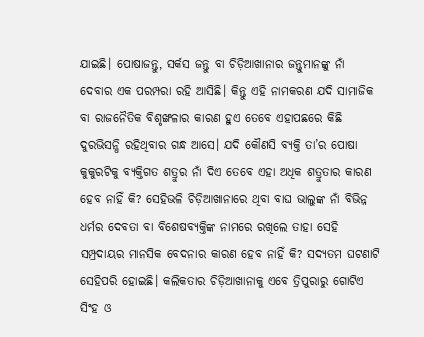ଯାଇଛି। ପୋଷାଜନ୍ତୁ, ସର୍କସ ଜନ୍ତୁ ବା ଚିଡ଼ିଆଖାନାର ଜନ୍ତୁମାନଙ୍କୁ ନାଁ ଦେବାର ଏକ ପରମ୍ପରା ରହି ଆସିଛି। କିନ୍ତୁ ଏହି ନାମକରଣ ଯଦି ସାମାଜିକ ବା ରାଜନୈତିକ ବିଶୃଙ୍ଖଳାର କାରଣ ହୁଏ ତେବେ ଏହାପଛରେ କିଛି ଦୁରଭିସନ୍ଧି ରହିଥିବାର ଗନ୍ଧ ଆସେ। ଯଦି କୌଣସି ବ୍ୟକ୍ତି ତା’ର ପୋଷା କୁକୁରଟିକୁ ବ୍ୟକ୍ତିଗତ ଶତ୍ରୁର ନାଁ ଦିଏ ତେବେ ଏହା ଅଧିକ ଶତ୍ରୁତାର କାରଣ ହେବ ନାହିଁ କି? ସେହିଭଳି ଚିଡ଼ିଆଖାନାରେ ଥିବା ବାଘ ଭାଲୁଙ୍କ ନାଁ ବିଭିନ୍ନ ଧର୍ମର ଦେବତା ବା ବିଶେଷବ୍ୟକ୍ତିଙ୍କ ନାମରେ ରଖିଲେ ତାହା ସେହି ସମ୍ପ୍ରଦାୟର ମାନସିକ ବେଦନାର କାରଣ ହେବ ନାହିଁ କି? ସଦ୍ୟତମ ଘଟଣାଟି ସେହିପରି ହୋଇଛି। କଲିକତାର ଚିଡ଼ିଆଖାନାକୁ ଏବେ ତ୍ରିପୁରାରୁ ଗୋଟିଏ ସିଂହ ଓ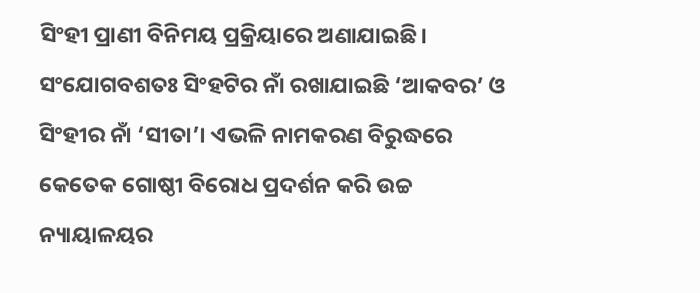ସିଂହୀ ପ୍ରାଣୀ ବିନିମୟ ପ୍ରକ୍ରିୟାରେ ଅଣାଯାଇଛି। ସଂଯୋଗବଶତଃ ସିଂହଟିର ନାଁ ରଖାଯାଇଛି ‘ଆକବର’ ଓ ସିଂହୀର ନାଁ ‘ସୀତା’। ଏଭଳି ନାମକରଣ ବିରୁଦ୍ଧରେ କେତେକ ଗୋଷ୍ଠୀ ବିରୋଧ ପ୍ରଦର୍ଶନ କରି ଉଚ୍ଚ ନ୍ୟାୟାଳୟର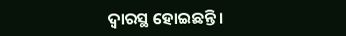ଦ୍ୱାରସ୍ଥ ହୋଇଛନ୍ତି।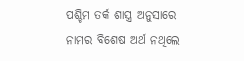ପଶ୍ଚିମ ତର୍କ ଶାସ୍ତ୍ର ଅନୁସାରେ ନାମର ବିଶେଷ ଅର୍ଥ ନଥିଲେ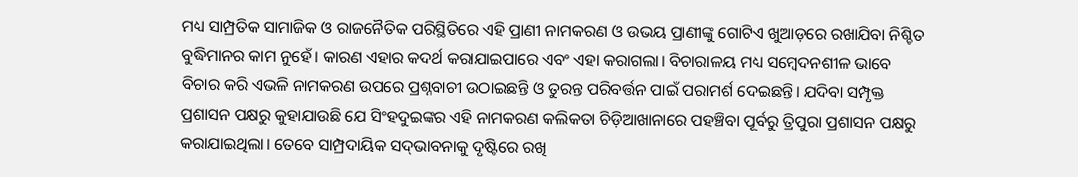ମଧ୍ୟ ସାମ୍ପ୍ରତିକ ସାମାଜିକ ଓ ରାଜନୈତିକ ପରିସ୍ଥିତିରେ ଏହି ପ୍ରାଣୀ ନାମକରଣ ଓ ଉଭୟ ପ୍ରାଣୀଙ୍କୁ ଗୋଟିଏ ଖୁଆଡ଼ରେ ରଖାଯିବା ନିଶ୍ଚିତ ବୁଦ୍ଧିମାନର କାମ ନୁହେଁ। କାରଣ ଏହାର କଦର୍ଥ କରାଯାଇପାରେ ଏବଂ ଏହା କରାଗଲା। ବିଚାରାଳୟ ମଧ୍ୟ ସମ୍ବେଦନଶୀଳ ଭାବେ ବିଚାର କରି ଏଭଳି ନାମକରଣ ଉପରେ ପ୍ରଶ୍ନବାଚୀ ଉଠାଇଛନ୍ତି ଓ ତୁରନ୍ତ ପରିବର୍ତ୍ତନ ପାଇଁ ପରାମର୍ଶ ଦେଇଛନ୍ତି। ଯଦିବା ସମ୍ପୃକ୍ତ ପ୍ରଶାସନ ପକ୍ଷରୁ କୁହାଯାଉଛି ଯେ ସିଂହଦୁଇଙ୍କର ଏହି ନାମକରଣ କଲିକତା ଚିଡ଼ିଆଖାନାରେ ପହଞ୍ଚିବା ପୂର୍ବରୁ ତ୍ରିପୁରା ପ୍ରଶାସନ ପକ୍ଷରୁ କରାଯାଇଥିଲା। ତେବେ ସାମ୍ପ୍ରଦାୟିକ ସଦ୍‌‌ଭାବନାକୁ ଦୃଷ୍ଟିରେ ରଖି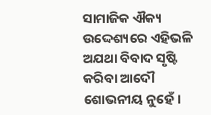ସାମାଜିକ ଐକ୍ୟ ଉଦ୍ଦେଶ୍ୟରେ ଏହିଭଳି ଅଯଥା ବିବାଦ ସୃଷ୍ଟି କରିବା ଆଦୌ ଶୋଭନୀୟ ନୁହେଁ।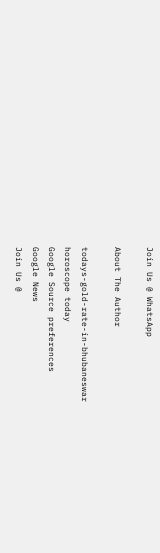Join Us @ WhatsApp

About The Author

todays-gold-rate-in-bhubaneswar
horoscope today
Google Source preferences
Google News
Join Us @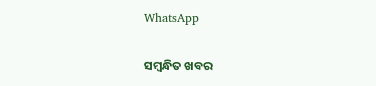WhatsApp

ସମ୍ବନ୍ଧିତ ଖବର